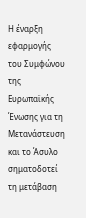Η έναρξη εφαρμογής του Συμφώνου της Ευρωπαϊκής Ένωσης για τη Μετανάστευση και το Άσυλο σηματοδοτεί τη μετάβαση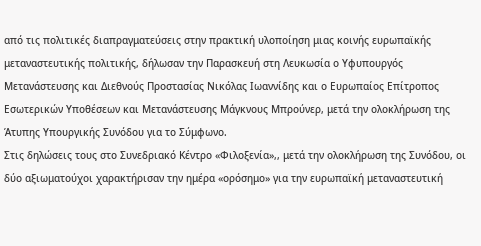από τις πολιτικές διαπραγματεύσεις στην πρακτική υλοποίηση μιας κοινής ευρωπαϊκής μεταναστευτικής πολιτικής, δήλωσαν την Παρασκευή στη Λευκωσία ο Υφυπουργός Μετανάστευσης και Διεθνούς Προστασίας Νικόλας Ιωαννίδης και ο Ευρωπαίος Επίτροπος Εσωτερικών Υποθέσεων και Μετανάστευσης Μάγκνους Μπρούνερ, μετά την ολοκλήρωση της Άτυπης Υπουργικής Συνόδου για το Σύμφωνο.
Στις δηλώσεις τους στο Συνεδριακό Κέντρο «Φιλοξενία»,, μετά την ολοκλήρωση της Συνόδου, οι δύο αξιωματούχοι χαρακτήρισαν την ημέρα «ορόσημο» για την ευρωπαϊκή μεταναστευτική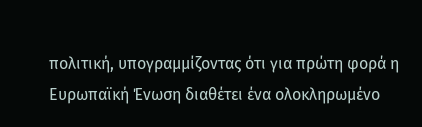πολιτική, υπογραμμίζοντας ότι για πρώτη φορά η Ευρωπαϊκή Ένωση διαθέτει ένα ολοκληρωμένο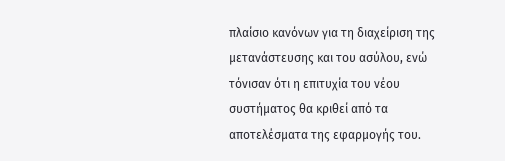πλαίσιο κανόνων για τη διαχείριση της μετανάστευσης και του ασύλου, ενώ τόνισαν ότι η επιτυχία του νέου συστήματος θα κριθεί από τα αποτελέσματα της εφαρμογής του.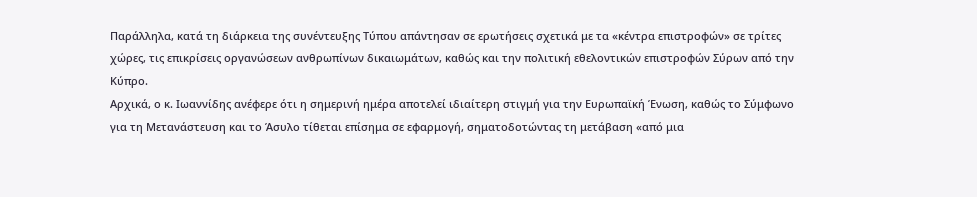Παράλληλα, κατά τη διάρκεια της συνέντευξης Τύπου απάντησαν σε ερωτήσεις σχετικά με τα «κέντρα επιστροφών» σε τρίτες χώρες, τις επικρίσεις οργανώσεων ανθρωπίνων δικαιωμάτων, καθώς και την πολιτική εθελοντικών επιστροφών Σύρων από την Κύπρο.
Αρχικά, ο κ. Ιωαννίδης ανέφερε ότι η σημερινή ημέρα αποτελεί ιδιαίτερη στιγμή για την Ευρωπαϊκή Ένωση, καθώς το Σύμφωνο για τη Μετανάστευση και το Άσυλο τίθεται επίσημα σε εφαρμογή, σηματοδοτώντας τη μετάβαση «από μια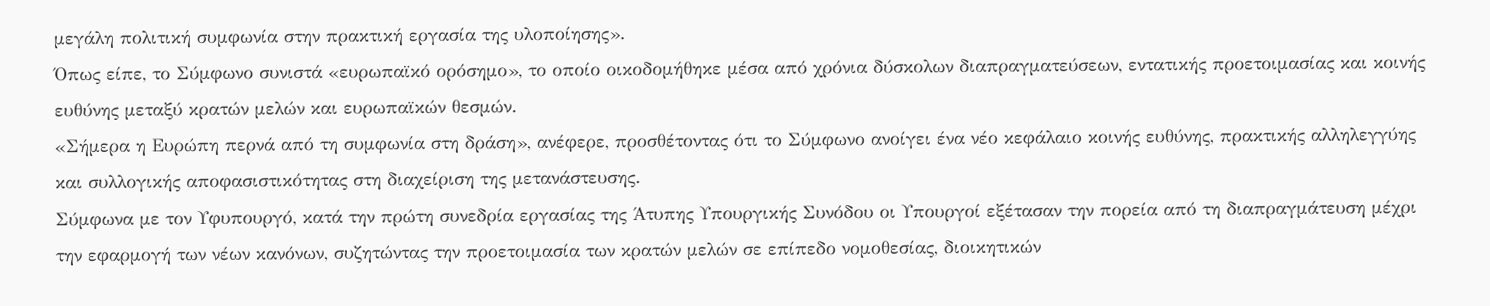μεγάλη πολιτική συμφωνία στην πρακτική εργασία της υλοποίησης».
Όπως είπε, το Σύμφωνο συνιστά «ευρωπαϊκό ορόσημο», το οποίο οικοδομήθηκε μέσα από χρόνια δύσκολων διαπραγματεύσεων, εντατικής προετοιμασίας και κοινής ευθύνης μεταξύ κρατών μελών και ευρωπαϊκών θεσμών.
«Σήμερα η Ευρώπη περνά από τη συμφωνία στη δράση», ανέφερε, προσθέτοντας ότι το Σύμφωνο ανοίγει ένα νέο κεφάλαιο κοινής ευθύνης, πρακτικής αλληλεγγύης και συλλογικής αποφασιστικότητας στη διαχείριση της μετανάστευσης.
Σύμφωνα με τον Υφυπουργό, κατά την πρώτη συνεδρία εργασίας της Άτυπης Υπουργικής Συνόδου οι Υπουργοί εξέτασαν την πορεία από τη διαπραγμάτευση μέχρι την εφαρμογή των νέων κανόνων, συζητώντας την προετοιμασία των κρατών μελών σε επίπεδο νομοθεσίας, διοικητικών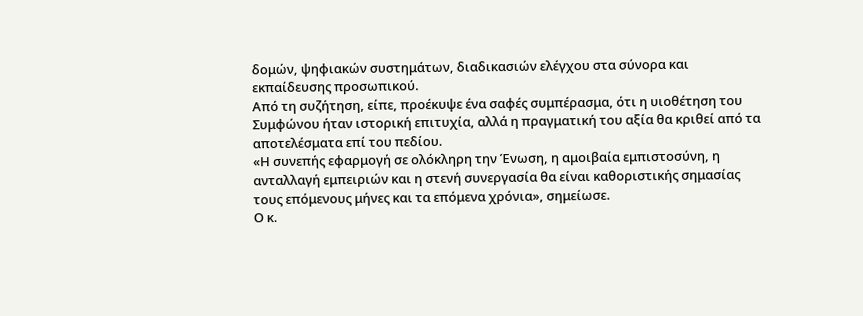δομών, ψηφιακών συστημάτων, διαδικασιών ελέγχου στα σύνορα και εκπαίδευσης προσωπικού.
Από τη συζήτηση, είπε, προέκυψε ένα σαφές συμπέρασμα, ότι η υιοθέτηση του Συμφώνου ήταν ιστορική επιτυχία, αλλά η πραγματική του αξία θα κριθεί από τα αποτελέσματα επί του πεδίου.
«Η συνεπής εφαρμογή σε ολόκληρη την Ένωση, η αμοιβαία εμπιστοσύνη, η ανταλλαγή εμπειριών και η στενή συνεργασία θα είναι καθοριστικής σημασίας τους επόμενους μήνες και τα επόμενα χρόνια», σημείωσε.
Ο κ.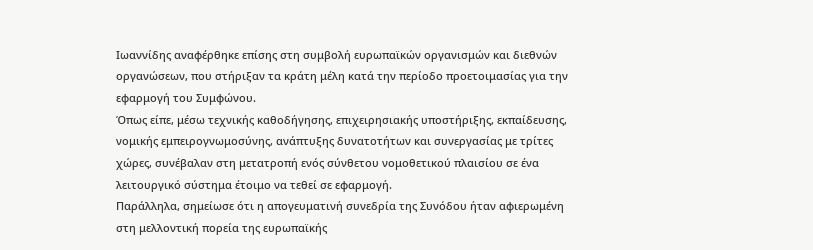Ιωαννίδης αναφέρθηκε επίσης στη συμβολή ευρωπαϊκών οργανισμών και διεθνών οργανώσεων, που στήριξαν τα κράτη μέλη κατά την περίοδο προετοιμασίας για την εφαρμογή του Συμφώνου.
Όπως είπε, μέσω τεχνικής καθοδήγησης, επιχειρησιακής υποστήριξης, εκπαίδευσης, νομικής εμπειρογνωμοσύνης, ανάπτυξης δυνατοτήτων και συνεργασίας με τρίτες χώρες, συνέβαλαν στη μετατροπή ενός σύνθετου νομοθετικού πλαισίου σε ένα λειτουργικό σύστημα έτοιμο να τεθεί σε εφαρμογή.
Παράλληλα, σημείωσε ότι η απογευματινή συνεδρία της Συνόδου ήταν αφιερωμένη στη μελλοντική πορεία της ευρωπαϊκής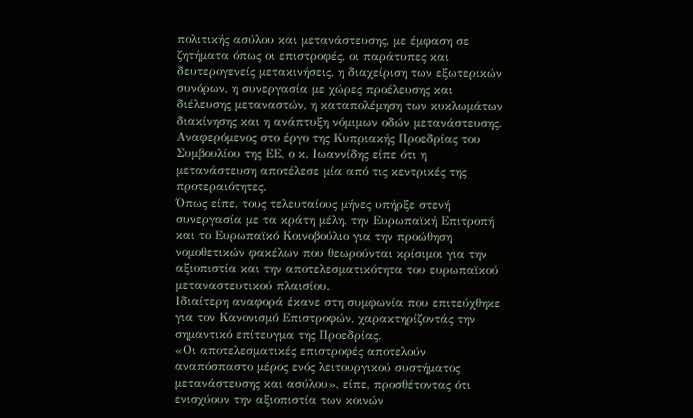πολιτικής ασύλου και μετανάστευσης, με έμφαση σε ζητήματα όπως οι επιστροφές, οι παράτυπες και δευτερογενείς μετακινήσεις, η διαχείριση των εξωτερικών συνόρων, η συνεργασία με χώρες προέλευσης και διέλευσης μεταναστών, η καταπολέμηση των κυκλωμάτων διακίνησης και η ανάπτυξη νόμιμων οδών μετανάστευσης.
Αναφερόμενος στο έργο της Κυπριακής Προεδρίας του Συμβουλίου της ΕΕ, ο κ. Ιωαννίδης είπε ότι η μετανάστευση αποτέλεσε μία από τις κεντρικές της προτεραιότητες.
Όπως είπε, τους τελευταίους μήνες υπήρξε στενή συνεργασία με τα κράτη μέλη, την Ευρωπαϊκή Επιτροπή και το Ευρωπαϊκό Κοινοβούλιο για την προώθηση νομοθετικών φακέλων που θεωρούνται κρίσιμοι για την αξιοπιστία και την αποτελεσματικότητα του ευρωπαϊκού μεταναστευτικού πλαισίου.
Ιδιαίτερη αναφορά έκανε στη συμφωνία που επιτεύχθηκε για τον Κανονισμό Επιστροφών, χαρακτηρίζοντάς την σημαντικό επίτευγμα της Προεδρίας.
«Οι αποτελεσματικές επιστροφές αποτελούν αναπόσπαστο μέρος ενός λειτουργικού συστήματος μετανάστευσης και ασύλου», είπε, προσθέτοντας ότι ενισχύουν την αξιοπιστία των κοινών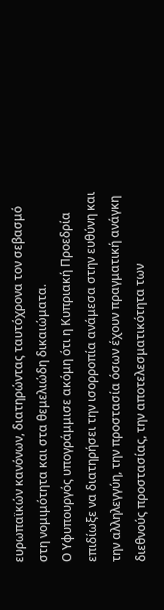ευρωπαϊκών κανόνων, διατηρώντας ταυτόχρονα τον σεβασμό στη νομιμότητα και στα θεμελιώδη δικαιώματα.
Ο Υφυπουργός υπογράμμισε ακόμη ότι η Κυπριακή Προεδρία επιδίωξε να διατηρήσει την ισορροπία ανάμεσα στην ευθύνη και την αλληλεγγύη, την προστασία όσων έχουν πραγματική ανάγκη διεθνούς προστασίας, την αποτελεσματικότητα των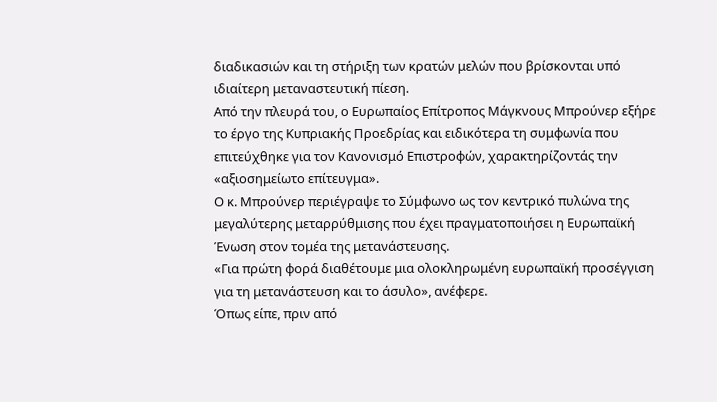διαδικασιών και τη στήριξη των κρατών μελών που βρίσκονται υπό ιδιαίτερη μεταναστευτική πίεση.
Από την πλευρά του, ο Ευρωπαίος Επίτροπος Μάγκνους Μπρούνερ εξήρε το έργο της Κυπριακής Προεδρίας και ειδικότερα τη συμφωνία που επιτεύχθηκε για τον Κανονισμό Επιστροφών, χαρακτηρίζοντάς την «αξιοσημείωτο επίτευγμα».
Ο κ. Μπρούνερ περιέγραψε το Σύμφωνο ως τον κεντρικό πυλώνα της μεγαλύτερης μεταρρύθμισης που έχει πραγματοποιήσει η Ευρωπαϊκή Ένωση στον τομέα της μετανάστευσης.
«Για πρώτη φορά διαθέτουμε μια ολοκληρωμένη ευρωπαϊκή προσέγγιση για τη μετανάστευση και το άσυλο», ανέφερε.
Όπως είπε, πριν από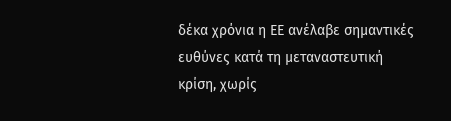δέκα χρόνια η ΕΕ ανέλαβε σημαντικές ευθύνες κατά τη μεταναστευτική κρίση, χωρίς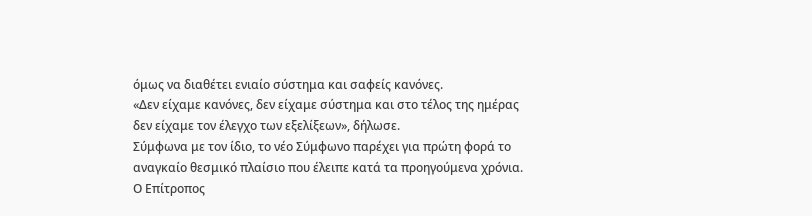όμως να διαθέτει ενιαίο σύστημα και σαφείς κανόνες.
«Δεν είχαμε κανόνες, δεν είχαμε σύστημα και στο τέλος της ημέρας δεν είχαμε τον έλεγχο των εξελίξεων», δήλωσε.
Σύμφωνα με τον ίδιο, το νέο Σύμφωνο παρέχει για πρώτη φορά το αναγκαίο θεσμικό πλαίσιο που έλειπε κατά τα προηγούμενα χρόνια.
Ο Επίτροπος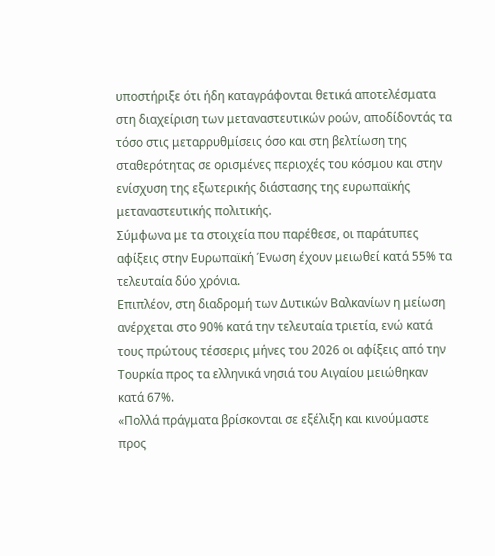υποστήριξε ότι ήδη καταγράφονται θετικά αποτελέσματα στη διαχείριση των μεταναστευτικών ροών, αποδίδοντάς τα τόσο στις μεταρρυθμίσεις όσο και στη βελτίωση της σταθερότητας σε ορισμένες περιοχές του κόσμου και στην ενίσχυση της εξωτερικής διάστασης της ευρωπαϊκής μεταναστευτικής πολιτικής.
Σύμφωνα με τα στοιχεία που παρέθεσε, οι παράτυπες αφίξεις στην Ευρωπαϊκή Ένωση έχουν μειωθεί κατά 55% τα τελευταία δύο χρόνια.
Επιπλέον, στη διαδρομή των Δυτικών Βαλκανίων η μείωση ανέρχεται στο 90% κατά την τελευταία τριετία, ενώ κατά τους πρώτους τέσσερις μήνες του 2026 οι αφίξεις από την Τουρκία προς τα ελληνικά νησιά του Αιγαίου μειώθηκαν κατά 67%.
«Πολλά πράγματα βρίσκονται σε εξέλιξη και κινούμαστε προς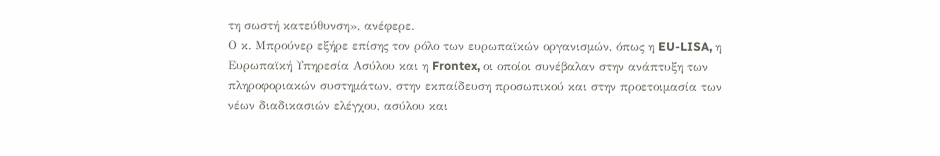τη σωστή κατεύθυνση», ανέφερε.
Ο κ. Μπρούνερ εξήρε επίσης τον ρόλο των ευρωπαϊκών οργανισμών, όπως η EU-LISA, η Ευρωπαϊκή Υπηρεσία Ασύλου και η Frontex, οι οποίοι συνέβαλαν στην ανάπτυξη των πληροφοριακών συστημάτων, στην εκπαίδευση προσωπικού και στην προετοιμασία των νέων διαδικασιών ελέγχου, ασύλου και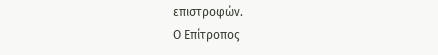επιστροφών.
Ο Επίτροπος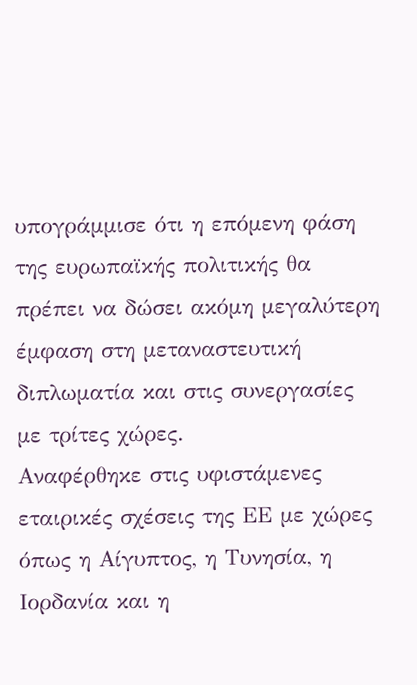υπογράμμισε ότι η επόμενη φάση της ευρωπαϊκής πολιτικής θα πρέπει να δώσει ακόμη μεγαλύτερη έμφαση στη μεταναστευτική διπλωματία και στις συνεργασίες με τρίτες χώρες.
Αναφέρθηκε στις υφιστάμενες εταιρικές σχέσεις της ΕΕ με χώρες όπως η Αίγυπτος, η Τυνησία, η Ιορδανία και η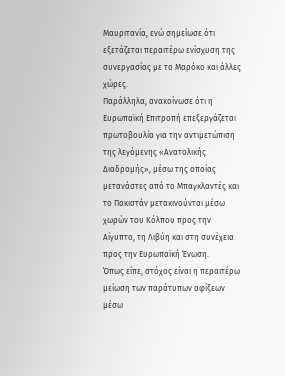Μαυριτανία, ενώ σημείωσε ότι εξετάζεται περαιτέρω ενίσχυση της συνεργασίας με το Μαρόκο και άλλες χώρες.
Παράλληλα, ανακοίνωσε ότι η Ευρωπαϊκή Επιτροπή επεξεργάζεται πρωτοβουλία για την αντιμετώπιση της λεγόμενης «Ανατολικής Διαδρομής», μέσω της οποίας μετανάστες από το Μπαγκλαντές και το Πακιστάν μετακινούνται μέσω χωρών του Κόλπου προς την Αίγυπτο, τη Λιβύη και στη συνέχεια προς την Ευρωπαϊκή Ένωση.
Όπως είπε, στόχος είναι η περαιτέρω μείωση των παράτυπων αφίξεων μέσω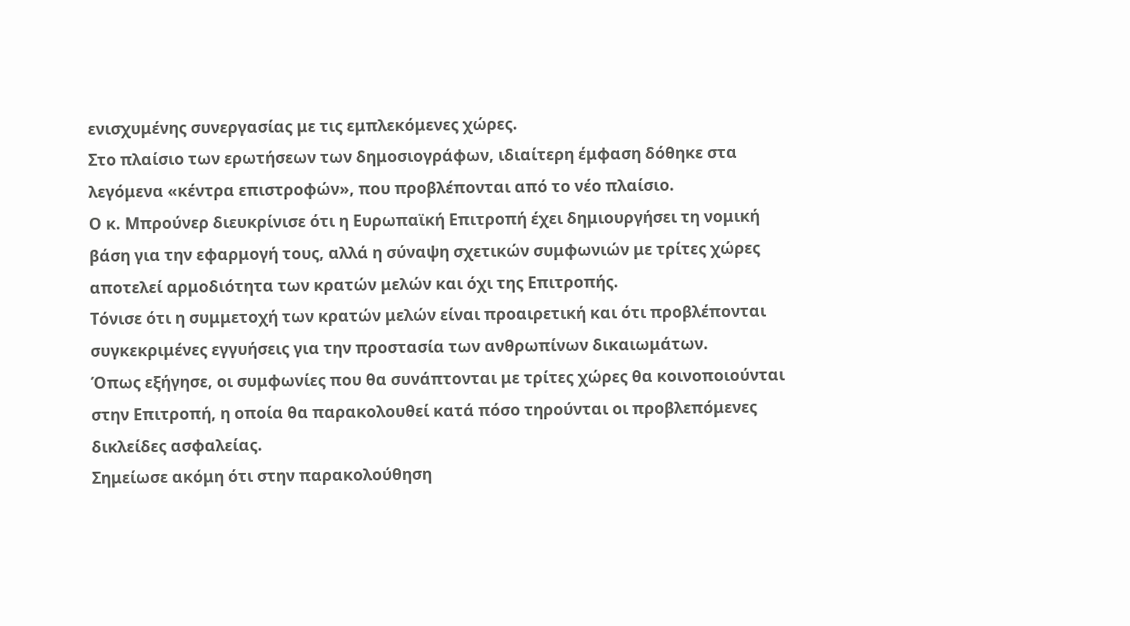ενισχυμένης συνεργασίας με τις εμπλεκόμενες χώρες.
Στο πλαίσιο των ερωτήσεων των δημοσιογράφων, ιδιαίτερη έμφαση δόθηκε στα λεγόμενα «κέντρα επιστροφών», που προβλέπονται από το νέο πλαίσιο.
Ο κ. Μπρούνερ διευκρίνισε ότι η Ευρωπαϊκή Επιτροπή έχει δημιουργήσει τη νομική βάση για την εφαρμογή τους, αλλά η σύναψη σχετικών συμφωνιών με τρίτες χώρες αποτελεί αρμοδιότητα των κρατών μελών και όχι της Επιτροπής.
Τόνισε ότι η συμμετοχή των κρατών μελών είναι προαιρετική και ότι προβλέπονται συγκεκριμένες εγγυήσεις για την προστασία των ανθρωπίνων δικαιωμάτων.
Όπως εξήγησε, οι συμφωνίες που θα συνάπτονται με τρίτες χώρες θα κοινοποιούνται στην Επιτροπή, η οποία θα παρακολουθεί κατά πόσο τηρούνται οι προβλεπόμενες δικλείδες ασφαλείας.
Σημείωσε ακόμη ότι στην παρακολούθηση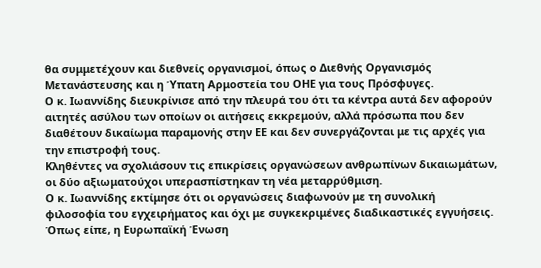θα συμμετέχουν και διεθνείς οργανισμοί, όπως ο Διεθνής Οργανισμός Μετανάστευσης και η Ύπατη Αρμοστεία του ΟΗΕ για τους Πρόσφυγες.
Ο κ. Ιωαννίδης διευκρίνισε από την πλευρά του ότι τα κέντρα αυτά δεν αφορούν αιτητές ασύλου των οποίων οι αιτήσεις εκκρεμούν, αλλά πρόσωπα που δεν διαθέτουν δικαίωμα παραμονής στην ΕΕ και δεν συνεργάζονται με τις αρχές για την επιστροφή τους.
Κληθέντες να σχολιάσουν τις επικρίσεις οργανώσεων ανθρωπίνων δικαιωμάτων, οι δύο αξιωματούχοι υπερασπίστηκαν τη νέα μεταρρύθμιση.
Ο κ. Ιωαννίδης εκτίμησε ότι οι οργανώσεις διαφωνούν με τη συνολική φιλοσοφία του εγχειρήματος και όχι με συγκεκριμένες διαδικαστικές εγγυήσεις.
Όπως είπε, η Ευρωπαϊκή Ένωση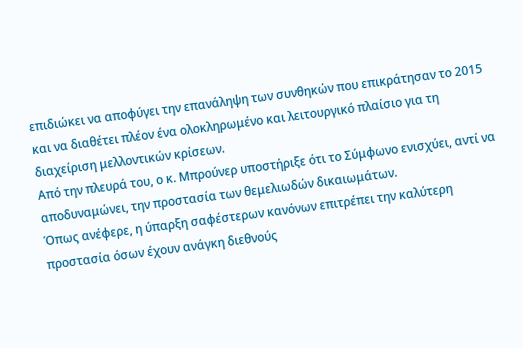επιδιώκει να αποφύγει την επανάληψη των συνθηκών που επικράτησαν το 2015 και να διαθέτει πλέον ένα ολοκληρωμένο και λειτουργικό πλαίσιο για τη διαχείριση μελλοντικών κρίσεων.
Από την πλευρά του, ο κ. Μπρούνερ υποστήριξε ότι το Σύμφωνο ενισχύει, αντί να αποδυναμώνει, την προστασία των θεμελιωδών δικαιωμάτων.
Όπως ανέφερε, η ύπαρξη σαφέστερων κανόνων επιτρέπει την καλύτερη προστασία όσων έχουν ανάγκη διεθνούς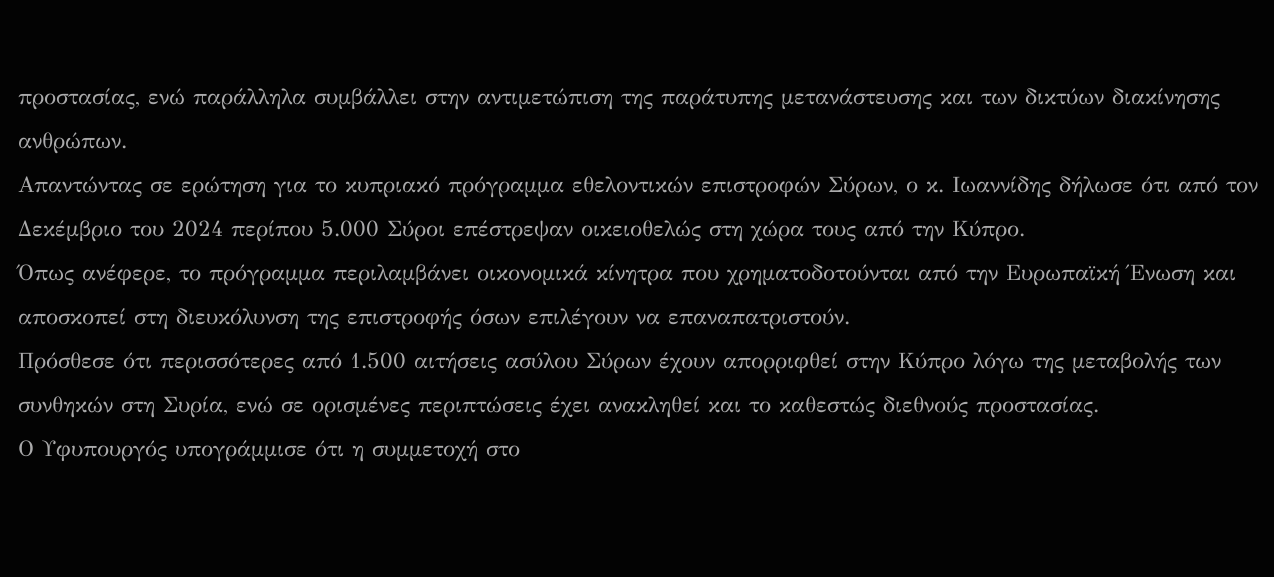προστασίας, ενώ παράλληλα συμβάλλει στην αντιμετώπιση της παράτυπης μετανάστευσης και των δικτύων διακίνησης ανθρώπων.
Απαντώντας σε ερώτηση για το κυπριακό πρόγραμμα εθελοντικών επιστροφών Σύρων, ο κ. Ιωαννίδης δήλωσε ότι από τον Δεκέμβριο του 2024 περίπου 5.000 Σύροι επέστρεψαν οικειοθελώς στη χώρα τους από την Κύπρο.
Όπως ανέφερε, το πρόγραμμα περιλαμβάνει οικονομικά κίνητρα που χρηματοδοτούνται από την Ευρωπαϊκή Ένωση και αποσκοπεί στη διευκόλυνση της επιστροφής όσων επιλέγουν να επαναπατριστούν.
Πρόσθεσε ότι περισσότερες από 1.500 αιτήσεις ασύλου Σύρων έχουν απορριφθεί στην Κύπρο λόγω της μεταβολής των συνθηκών στη Συρία, ενώ σε ορισμένες περιπτώσεις έχει ανακληθεί και το καθεστώς διεθνούς προστασίας.
Ο Υφυπουργός υπογράμμισε ότι η συμμετοχή στο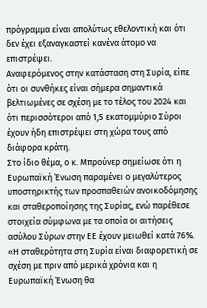πρόγραμμα είναι απολύτως εθελοντική και ότι δεν έχει εξαναγκαστεί κανένα άτομο να επιστρέψει.
Αναφερόμενος στην κατάσταση στη Συρία, είπε ότι οι συνθήκες είναι σήμερα σημαντικά βελτιωμένες σε σχέση με το τέλος του 2024 και ότι περισσότεροι από 1,5 εκατομμύριο Σύροι έχουν ήδη επιστρέψει στη χώρα τους από διάφορα κράτη.
Στο ίδιο θέμα, ο κ. Μπρούνερ σημείωσε ότι η Ευρωπαϊκή Ένωση παραμένει ο μεγαλύτερος υποστηρικτής των προσπαθειών ανοικοδόμησης και σταθεροποίησης της Συρίας, ενώ παρέθεσε στοιχεία σύμφωνα με τα οποία οι αιτήσεις ασύλου Σύρων στην ΕΕ έχουν μειωθεί κατά 76%.
«Η σταθερότητα στη Συρία είναι διαφορετική σε σχέση με πριν από μερικά χρόνια και η Ευρωπαϊκή Ένωση θα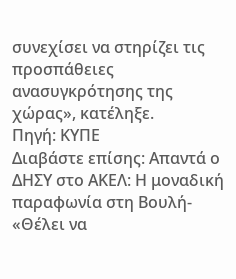συνεχίσει να στηρίζει τις προσπάθειες ανασυγκρότησης της χώρας», κατέληξε.
Πηγή: ΚΥΠΕ
Διαβάστε επίσης: Απαντά ο ΔΗΣΥ στο ΑΚΕΛ: Η μοναδική παραφωνία στη Βουλή- «Θέλει να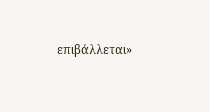επιβάλλεται»